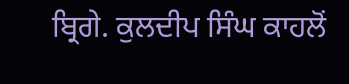ਬ੍ਰਿਗੇ. ਕੁਲਦੀਪ ਸਿੰਘ ਕਾਹਲੋਂ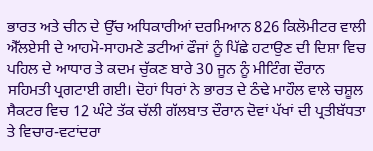ਭਾਰਤ ਅਤੇ ਚੀਨ ਦੇ ਉੱਚ ਅਧਿਕਾਰੀਆਂ ਦਰਮਿਆਨ 826 ਕਿਲੋਮੀਟਰ ਵਾਲੀ ਐੱਲਏਸੀ ਦੇ ਆਹਮੋ-ਸਾਹਮਣੇ ਡਟੀਆਂ ਫੌਜਾਂ ਨੂੰ ਪਿੱਛੇ ਹਟਾਉਣ ਦੀ ਦਿਸ਼ਾ ਵਿਚ ਪਹਿਲ ਦੇ ਆਧਾਰ ਤੇ ਕਦਮ ਚੁੱਕਣ ਬਾਰੇ 30 ਜੂਨ ਨੂੰ ਮੀਟਿੰਗ ਦੌਰਾਨ ਸਹਿਮਤੀ ਪ੍ਰਗਟਾਈ ਗਈ। ਦੋਹਾਂ ਧਿਰਾਂ ਨੇ ਭਾਰਤ ਦੇ ਠੰਢੇ ਮਾਹੌਲ ਵਾਲੇ ਚਸ਼ੂਲ ਸੈਕਟਰ ਵਿਚ 12 ਘੰਟੇ ਤੱਕ ਚੱਲੀ ਗੱਲਬਾਤ ਦੌਰਾਨ ਦੋਵਾਂ ਪੱਖਾਂ ਦੀ ਪ੍ਰਤੀਬੱਧਤਾ ਤੇ ਵਿਚਾਰ-ਵਟਾਂਦਰਾ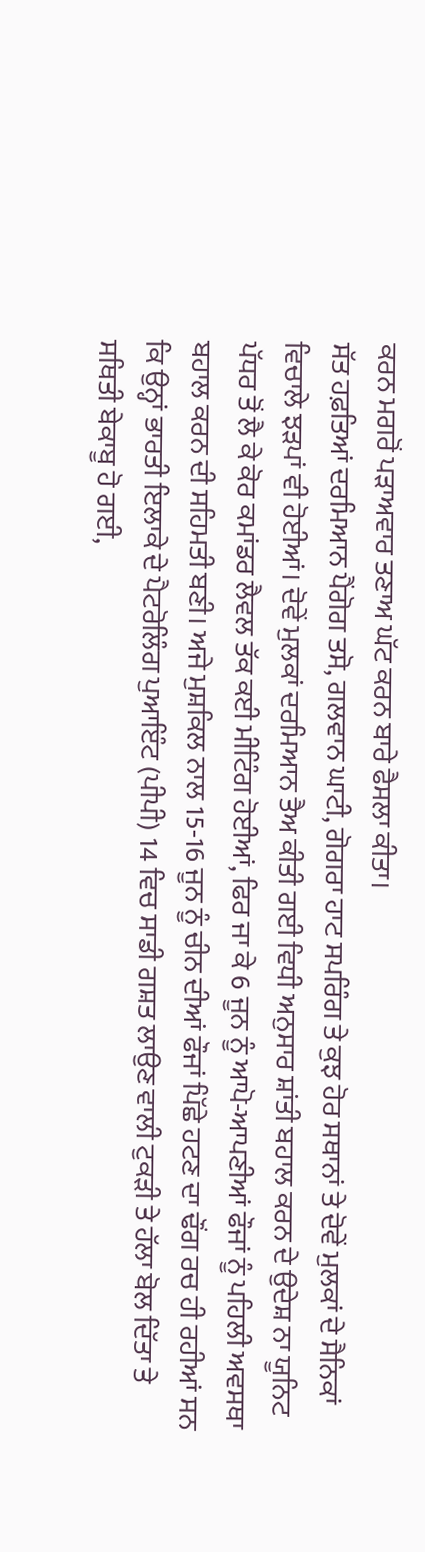ਕਰਨ ਮਗਰੋਂ ਪੜਾਅਵਾਰ ਤਣਾਅ ਘੱਟ ਕਰਨ ਬਾਰੇ ਫੈਸਲਾ ਕੀਤਾ।
ਸੱਤ ਹਫ਼ਤਿਆਂ ਦਰਮਿਆਨ ਪੈਂਗੋਗ ਤਸੋ, ਗਲਵਾਨ ਘਾਟੀ, ਗੋਗਰਾ ਹਾਟ ਸਪਰਿੰਗ ਤੇ ਕੁਝ ਹੋਰ ਸਥਾਨਾਂ ਤੇ ਦੋਵੇਂ ਮੁਲਕਾਂ ਦੇ ਸੈਨਿਕਾਂ ਵਿਚਾਲੇ ਝੜਪਾਂ ਵੀ ਹੋਈਆਂ। ਦੋਵੇਂ ਮੁਲਕਾਂ ਦਰਮਿਆਨ ਤੈਅ ਕੀਤੀ ਗਈ ਵਿਧੀ ਅਨੁਸਾਰ ਸ਼ਾਂਤੀ ਬਹਾਲ ਕਰਨ ਦੇ ਉਦੇਸ਼ ਨਾ ਯੂਨਿਟ ਪੱਧਰ ਤੋਂ ਲੈ ਕੇ ਕੋਰ ਕਮਾਂਡਰ ਲੈਵਲ ਤੱਕ ਕਈ ਮੀਟਿੰਗ ਹੋਈਆਂ, ਫਿਰ ਜਾ ਕੇ 6 ਜੂਨ ਨੂੰ ਆਪੋ-ਆਪਣੀਆਂ ਫੌਜਾਂ ਨੂੰ ਪਹਿਲੀ ਅਵਸਥਾ ਬਹਾਲ ਕਰਨ ਦੀ ਸਹਿਮਤੀ ਬਣੀ। ਅਜੇ ਮੁਸ਼ਕਿਲ ਨਾਲ 15-16 ਜੂਨ ਨੂੰ ਚੀਨ ਦੀਆਂ ਫੌਜਾਂ ਪਿੱਛੇ ਹਟਣ ਦਾ ਢੌਂਗ ਰਚ ਹੀ ਰਹੀਆਂ ਸਨ ਕਿ ਉਨ੍ਹਾਂ ਭਾਰਤੀ ਇਲਾਕੇ ਦੇ ਪੈਟਰੋਲਿੰਗ ਪੁਆਇੰਟ (ਪੀਪੀ) 14 ਵਿਚ ਸਾਡੀ ਗਸ਼ਤ ਲਾਉਣ ਵਾਲੀ ਟੁਕੜੀ ਤੇ ਹੱਲਾ ਬੋਲ ਦਿੱਤਾ ਤੇ ਸਥਿਤੀ ਬੇਕਾਬੂ ਹੋ ਗਈ,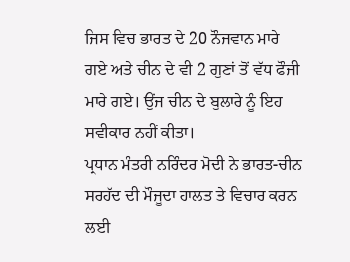ਜਿਸ ਵਿਚ ਭਾਰਤ ਦੇ 20 ਨੌਜਵਾਨ ਮਾਰੇ ਗਏ ਅਤੇ ਚੀਨ ਦੇ ਵੀ 2 ਗੁਣਾਂ ਤੋਂ ਵੱਧ ਫੌਜੀ ਮਾਰੇ ਗਏ। ਉਂਜ ਚੀਨ ਦੇ ਬੁਲਾਰੇ ਨੂੰ ਇਹ ਸਵੀਕਾਰ ਨਹੀਂ ਕੀਤਾ।
ਪ੍ਰਧਾਨ ਮੰਤਰੀ ਨਰਿੰਦਰ ਮੋਦੀ ਨੇ ਭਾਰਤ-ਚੀਨ ਸਰਹੱਦ ਦੀ ਮੌਜੂਦਾ ਹਾਲਤ ਤੇ ਵਿਚਾਰ ਕਰਨ ਲਈ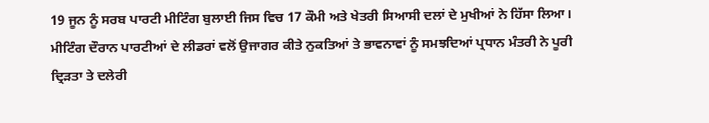19 ਜੂਨ ਨੂੰ ਸਰਬ ਪਾਰਟੀ ਮੀਟਿੰਗ ਬੁਲਾਈ ਜਿਸ ਵਿਚ 17 ਕੌਮੀ ਅਤੇ ਖੇਤਰੀ ਸਿਆਸੀ ਦਲਾਂ ਦੇ ਮੁਖੀਆਂ ਨੇ ਹਿੱਸਾ ਲਿਆ। ਮੀਟਿੰਗ ਦੌਰਾਨ ਪਾਰਟੀਆਂ ਦੇ ਲੀਡਰਾਂ ਵਲੋਂ ਉਜਾਗਰ ਕੀਤੇ ਨੁਕਤਿਆਂ ਤੇ ਭਾਵਨਾਵਾਂ ਨੂੰ ਸਮਝਦਿਆਂ ਪ੍ਰਧਾਨ ਮੰਤਰੀ ਨੇ ਪੂਰੀ ਦ੍ਰਿੜਤਾ ਤੇ ਦਲੇਰੀ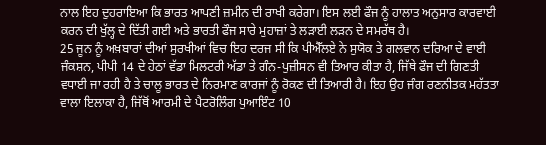ਨਾਲ ਇਹ ਦੁਹਰਾਇਆ ਕਿ ਭਾਰਤ ਆਪਣੀ ਜ਼ਮੀਨ ਦੀ ਰਾਖੀ ਕਰੇਗਾ। ਇਸ ਲਈ ਫੌਜ ਨੂੰ ਹਾਲਾਤ ਅਨੁਸਾਰ ਕਾਰਵਾਈ ਕਰਨ ਦੀ ਖੁੱਲ੍ਹ ਦੇ ਦਿੱਤੀ ਗਈ ਅਤੇ ਭਾਰਤੀ ਫੌਜ ਸਾਰੇ ਮੁਹਾਜ਼ਾਂ ਤੇ ਲੜਾਈ ਲੜਨ ਦੇ ਸਮਰੱਥ ਹੈ।
25 ਜੂਨ ਨੂੰ ਅਖ਼ਬਾਰਾਂ ਦੀਆਂ ਸੁਰਖੀਆਂ ਵਿਚ ਇਹ ਦਰਜ ਸੀ ਕਿ ਪੀਐੱਲਏ ਨੇ ਸੁਯੋਕ ਤੇ ਗਲਵਾਨ ਦਰਿਆ ਦੇ ਵਾਈ ਜੰਕਸ਼ਨ, ਪੀਪੀ 14 ਦੇ ਹੇਠਾਂ ਵੱਡਾ ਮਿਲਟਰੀ ਅੱਡਾ ਤੇ ਗੰਨ-ਪੁਜ਼ੀਸਨ ਵੀ ਤਿਆਰ ਕੀਤਾ ਹੈ, ਜਿੱਥੇ ਫੌਜ ਦੀ ਗਿਣਤੀ ਵਧਾਈ ਜਾ ਰਹੀ ਹੈ ਤੇ ਚਾਲੂ ਭਾਰਤ ਦੇ ਨਿਰਮਾਣ ਕਾਰਜਾਂ ਨੂੰ ਰੋਕਣ ਦੀ ਤਿਆਰੀ ਹੈ। ਇਹ ਉਹ ਜੰਗ ਰਣਨੀਤਕ ਮਹੱਤਤਾ ਵਾਲਾ ਇਲਾਕਾ ਹੈ, ਜਿੱਥੋਂ ਆਰਮੀ ਦੇ ਪੈਟਰੋਲਿੰਗ ਪੁਆਇੰਟ 10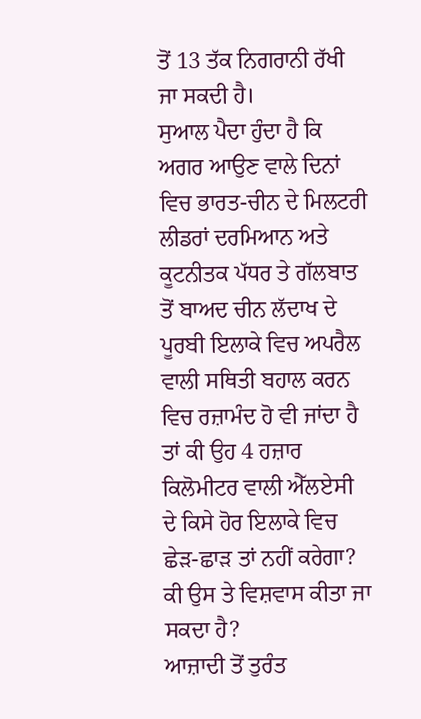ਤੋਂ 13 ਤੱਕ ਨਿਗਰਾਨੀ ਰੱਖੀ ਜਾ ਸਕਦੀ ਹੈ।
ਸੁਆਲ ਪੈਦਾ ਹੁੰਦਾ ਹੈ ਕਿ ਅਗਰ ਆਉਣ ਵਾਲੇ ਦਿਨਾਂ ਵਿਚ ਭਾਰਤ-ਚੀਨ ਦੇ ਮਿਲਟਰੀ ਲੀਡਰਾਂ ਦਰਮਿਆਨ ਅਤੇ ਕੂਟਨੀਤਕ ਪੱਧਰ ਤੇ ਗੱਲਬਾਤ ਤੋਂ ਬਾਅਦ ਚੀਨ ਲੱਦਾਖ ਦੇ ਪੂਰਬੀ ਇਲਾਕੇ ਵਿਚ ਅਪਰੈਲ ਵਾਲੀ ਸਥਿਤੀ ਬਹਾਲ ਕਰਨ ਵਿਚ ਰਜ਼ਾਮੰਦ ਹੋ ਵੀ ਜਾਂਦਾ ਹੈ ਤਾਂ ਕੀ ਉਹ 4 ਹਜ਼ਾਰ ਕਿਲੋਮੀਟਰ ਵਾਲੀ ਐੱਲਏਸੀ ਦੇ ਕਿਸੇ ਹੋਰ ਇਲਾਕੇ ਵਿਚ ਛੇੜ-ਛਾੜ ਤਾਂ ਨਹੀਂ ਕਰੇਗਾ? ਕੀ ਉਸ ਤੇ ਵਿਸ਼ਵਾਸ ਕੀਤਾ ਜਾ ਸਕਦਾ ਹੈ?
ਆਜ਼ਾਦੀ ਤੋਂ ਤੁਰੰਤ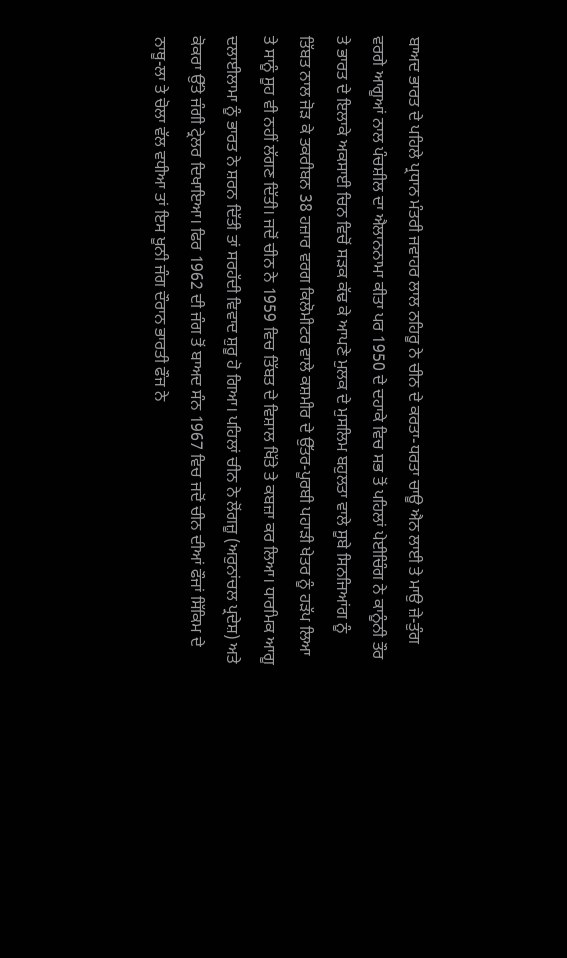ਬਾਅਦ ਭਾਰਤ ਦੇ ਪਹਿਲੇ ਪ੍ਰਧਾਨ ਮੰਤਰੀ ਜਵਾਹਰ ਲਾਲ ਨਹਿਰੂ ਨੇ ਚੀਨ ਦੇ ਕਰਤਾ-ਧਰਤਾ ਚਾਊ ਐਨ ਲਾਈ ਤੇ ਮਾਉ ਜ਼ੇ-ਤੁੰਗ ਵਰਗੇ ਆਗੂਆਂ ਨਾਲ ਪੰਚਸ਼ੀਲ ਦਾ ਐਲਾਨਨਾਮਾ ਕੀਤਾ ਪਰ 1950 ਦੇ ਦਹਾਕੇ ਵਿਚ ਸਭ ਤੋਂ ਪਹਿਲਾਂ ਪੇਈਚਿੰਗ ਨੇ ਕਾਨੂੰਨੀ ਤੌਰ ਤੇ ਭਾਰਤ ਦੇ ਇਲਾਕੇ ਅਕਸਾਈ ਚਿਨ ਵਿਚੋਂ ਸੜਕ ਕੱਢ ਕੇ ਆਪਣੇ ਮੁਲਕ ਦੇ ਮੁਸਲਿਮ ਬਹੁਲਤਾ ਵਾਲੇ ਸੂਬੇ ਸਿਨਜਿਆਂਗ ਨੂੰ ਤਿੱਬਤ ਨਾਲ ਜੋੜ ਕੇ ਤਕਰੀਬਨ 38 ਹਜ਼ਾਰ ਵਰਗ ਕਿਲੋਮੀਟਰ ਵਾਲੇ ਕਸ਼ਮੀਰ ਦੇ ਉੱਤਰ-ਪੂਰਬੀ ਪਹਾੜੀ ਖੇਤਰ ਨੂੰ ਹੜੱਪ ਲਿਆ ਤੇ ਸਾਨੂੰ ਸੂਹ ਵੀ ਨਹੀਂ ਲੱਗਣ ਦਿੱਤੀ। ਜਦੋਂ ਚੀਨ ਨੇ 1959 ਵਿਚ ਤਿੱਬਤ ਦੇ ਵਿਸ਼ਾਲ ਖਿੱਤੇ ਤੇ ਕਬਜ਼ਾ ਕਰ ਲਿਆ। ਧਾਰਮਿਕ ਆਗੂ ਦਲਾਈਲਾਮਾ ਨੂੰ ਭਾਰਤ ਨੇ ਸ਼ਰਨ ਦਿੱਤੀ ਤਾਂ ਸਰਹੱਦੀ ਵਿਵਾਦ ਸ਼ੁਰੂ ਹੋ ਗਿਆ। ਪਹਿਲਾਂ ਚੀਨ ਨੇ ਲੋਂਗਜ਼ੂ (ਅਰੁਨਾਂਚਲ ਪ੍ਰਦੇਸ਼) ਅਤੇ ਕੋਕਰਾ ਉੱਤੇ ਜੰਗੀ ਟ੍ਰੇਲਰ ਦਿਖਾਇਆ। ਫਿਰ 1962 ਦੀ ਜੰਗ ਤੋਂ ਬਾਅਦ ਸੰਨ 1967 ਵਿਚ ਜਦੋਂ ਚੀਨ ਦੀਆਂ ਫੌਜਾਂ ਸਿੱਕਿਮ ਦੇ ਨਾਥੂ-ਲਾ ਤੇ ਚੋਲਾ ਵੱਲ ਵਧੀਆ ਤਾਂ ਇਸ ਖੂਨੀ ਜੰਗ ਦੌਰਾਨ ਭਾਰਤੀ ਫੌਜ ਨੇ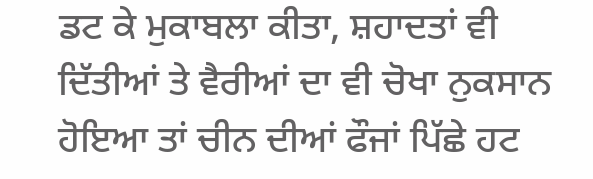ਡਟ ਕੇ ਮੁਕਾਬਲਾ ਕੀਤਾ, ਸ਼ਹਾਦਤਾਂ ਵੀ ਦਿੱਤੀਆਂ ਤੇ ਵੈਰੀਆਂ ਦਾ ਵੀ ਚੋਖਾ ਨੁਕਸਾਨ ਹੋਇਆ ਤਾਂ ਚੀਨ ਦੀਆਂ ਫੌਜਾਂ ਪਿੱਛੇ ਹਟ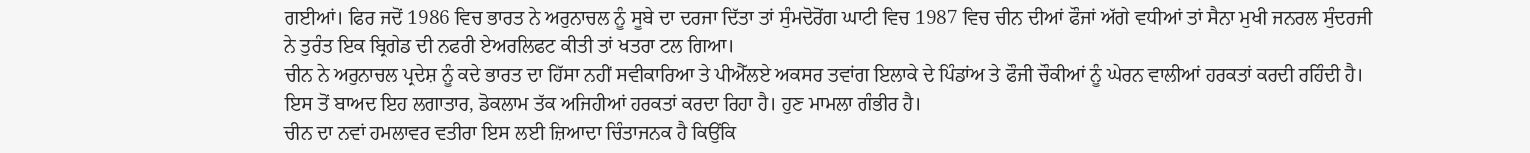ਗਈਆਂ। ਫਿਰ ਜਦੋਂ 1986 ਵਿਚ ਭਾਰਤ ਨੇ ਅਰੁਨਾਚਲ ਨੂੰ ਸੂਬੇ ਦਾ ਦਰਜਾ ਦਿੱਤਾ ਤਾਂ ਸੁੰਮਦੋਰੋਂਗ ਘਾਟੀ ਵਿਚ 1987 ਵਿਚ ਚੀਨ ਦੀਆਂ ਫੌਜਾਂ ਅੱਗੇ ਵਧੀਆਂ ਤਾਂ ਸੈਨਾ ਮੁਖੀ ਜਨਰਲ ਸੁੰਦਰਜੀ ਨੇ ਤੁਰੰਤ ਇਕ ਬ੍ਰਿਗੇਡ ਦੀ ਨਫਰੀ ਏਅਰਲਿਫਟ ਕੀਤੀ ਤਾਂ ਖਤਰਾ ਟਲ ਗਿਆ।
ਚੀਨ ਨੇ ਅਰੁਨਾਚਲ ਪ੍ਰਦੇਸ਼ ਨੂੰ ਕਦੇ ਭਾਰਤ ਦਾ ਹਿੱਸਾ ਨਹੀਂ ਸਵੀਕਾਰਿਆ ਤੇ ਪੀਐੱਲਏ ਅਕਸਰ ਤਵਾਂਗ ਇਲਾਕੇ ਦੇ ਪਿੰਡਾਂਅ ਤੇ ਫੌਜੀ ਚੌਕੀਆਂ ਨੂੰ ਘੇਰਨ ਵਾਲੀਆਂ ਹਰਕਤਾਂ ਕਰਦੀ ਰਹਿੰਦੀ ਹੈ। ਇਸ ਤੋਂ ਬਾਅਦ ਇਹ ਲਗਾਤਾਰ, ਡੋਕਲਾਮ ਤੱਕ ਅਜਿਹੀਆਂ ਹਰਕਤਾਂ ਕਰਦਾ ਰਿਹਾ ਹੈ। ਹੁਣ ਮਾਮਲਾ ਗੰਭੀਰ ਹੈ।
ਚੀਨ ਦਾ ਨਵਾਂ ਹਮਲਾਵਰ ਵਤੀਰਾ ਇਸ ਲਈ ਜ਼ਿਆਦਾ ਚਿੰਤਾਜਨਕ ਹੈ ਕਿਉਂਕਿ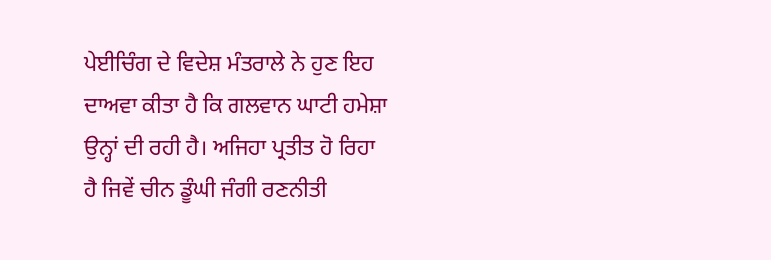ਪੇਈਚਿੰਗ ਦੇ ਵਿਦੇਸ਼ ਮੰਤਰਾਲੇ ਨੇ ਹੁਣ ਇਹ ਦਾਅਵਾ ਕੀਤਾ ਹੈ ਕਿ ਗਲਵਾਨ ਘਾਟੀ ਹਮੇਸ਼ਾ ਉਨ੍ਹਾਂ ਦੀ ਰਹੀ ਹੈ। ਅਜਿਹਾ ਪ੍ਰਤੀਤ ਹੋ ਰਿਹਾ ਹੈ ਜਿਵੇਂ ਚੀਨ ਡੂੰਘੀ ਜੰਗੀ ਰਣਨੀਤੀ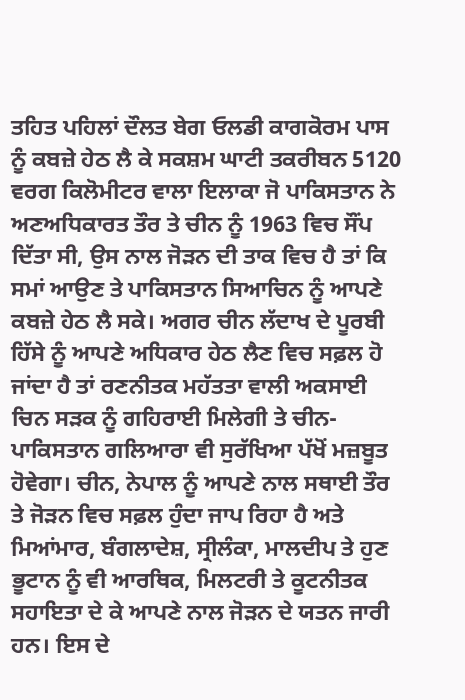ਤਹਿਤ ਪਹਿਲਾਂ ਦੌਲਤ ਬੇਗ ਓਲਡੀ ਕਾਗਕੋਰਮ ਪਾਸ ਨੂੰ ਕਬਜ਼ੇ ਹੇਠ ਲੈ ਕੇ ਸਕਸ਼ਮ ਘਾਟੀ ਤਕਰੀਬਨ 5120 ਵਰਗ ਕਿਲੋਮੀਟਰ ਵਾਲਾ ਇਲਾਕਾ ਜੋ ਪਾਕਿਸਤਾਨ ਨੇ ਅਣਅਧਿਕਾਰਤ ਤੌਰ ਤੇ ਚੀਨ ਨੂੰ 1963 ਵਿਚ ਸੌਂਪ ਦਿੱਤਾ ਸੀ, ਉਸ ਨਾਲ ਜੋੜਨ ਦੀ ਤਾਕ ਵਿਚ ਹੈ ਤਾਂ ਕਿ ਸਮਾਂ ਆਉਣ ਤੇ ਪਾਕਿਸਤਾਨ ਸਿਆਚਿਨ ਨੂੰ ਆਪਣੇ ਕਬਜ਼ੇ ਹੇਠ ਲੈ ਸਕੇ। ਅਗਰ ਚੀਨ ਲੱਦਾਖ ਦੇ ਪੂਰਬੀ ਹਿੱਸੇ ਨੂੰ ਆਪਣੇ ਅਧਿਕਾਰ ਹੇਠ ਲੈਣ ਵਿਚ ਸਫ਼ਲ ਹੋ ਜਾਂਦਾ ਹੈ ਤਾਂ ਰਣਨੀਤਕ ਮਹੱਤਤਾ ਵਾਲੀ ਅਕਸਾਈ ਚਿਨ ਸੜਕ ਨੂੰ ਗਹਿਰਾਈ ਮਿਲੇਗੀ ਤੇ ਚੀਨ-ਪਾਕਿਸਤਾਨ ਗਲਿਆਰਾ ਵੀ ਸੁਰੱਖਿਆ ਪੱਖੋਂ ਮਜ਼ਬੂਤ ਹੋਵੇਗਾ। ਚੀਨ, ਨੇਪਾਲ ਨੂੰ ਆਪਣੇ ਨਾਲ ਸਥਾਈ ਤੌਰ ਤੇ ਜੋੜਨ ਵਿਚ ਸਫ਼ਲ ਹੁੰਦਾ ਜਾਪ ਰਿਹਾ ਹੈ ਅਤੇ ਮਿਆਂਮਾਰ, ਬੰਗਲਾਦੇਸ਼, ਸ੍ਰੀਲੰਕਾ, ਮਾਲਦੀਪ ਤੇ ਹੁਣ ਭੂਟਾਨ ਨੂੰ ਵੀ ਆਰਥਿਕ, ਮਿਲਟਰੀ ਤੇ ਕੂਟਨੀਤਕ ਸਹਾਇਤਾ ਦੇ ਕੇ ਆਪਣੇ ਨਾਲ ਜੋੜਨ ਦੇ ਯਤਨ ਜਾਰੀ ਹਨ। ਇਸ ਦੇ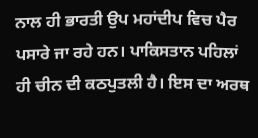ਨਾਲ ਹੀ ਭਾਰਤੀ ਉਪ ਮਹਾਂਦੀਪ ਵਿਚ ਪੈਰ ਪਸਾਰੇ ਜਾ ਰਹੇ ਹਨ। ਪਾਕਿਸਤਾਨ ਪਹਿਲਾਂ ਹੀ ਚੀਨ ਦੀ ਕਠਪੁਤਲੀ ਹੈ। ਇਸ ਦਾ ਅਰਥ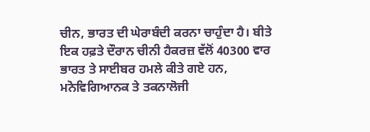ਚੀਨ, ਭਾਰਤ ਦੀ ਘੇਰਾਬੰਦੀ ਕਰਨਾ ਚਾਹੁੰਦਾ ਹੈ। ਬੀਤੇ ਇਕ ਹਫ਼ਤੇ ਦੌਰਾਨ ਚੀਨੀ ਹੈਕਰਜ਼ ਵੱਲੋਂ 40300 ਵਾਰ ਭਾਰਤ ਤੇ ਸਾਈਬਰ ਹਮਲੇ ਕੀਤੇ ਗਏ ਹਨ, ਮਨੋਵਿਗਿਆਨਕ ਤੇ ਤਕਨਾਲੋਜੀ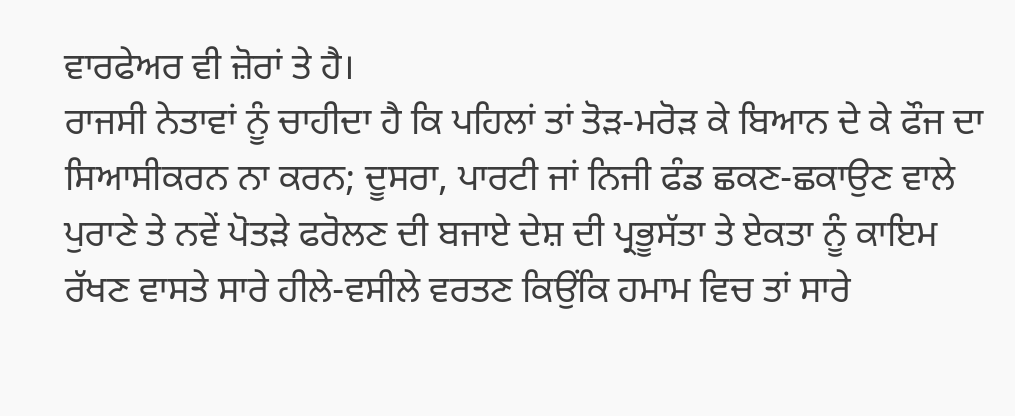ਵਾਰਫੇਅਰ ਵੀ ਜ਼ੋਰਾਂ ਤੇ ਹੈ।
ਰਾਜਸੀ ਨੇਤਾਵਾਂ ਨੂੰ ਚਾਹੀਦਾ ਹੈ ਕਿ ਪਹਿਲਾਂ ਤਾਂ ਤੋੜ-ਮਰੋੜ ਕੇ ਬਿਆਨ ਦੇ ਕੇ ਫੌਜ ਦਾ ਸਿਆਸੀਕਰਨ ਨਾ ਕਰਨ; ਦੂਸਰਾ, ਪਾਰਟੀ ਜਾਂ ਨਿਜੀ ਫੰਡ ਛਕਣ-ਛਕਾਉਣ ਵਾਲੇ ਪੁਰਾਣੇ ਤੇ ਨਵੇਂ ਪੋਤੜੇ ਫਰੋਲਣ ਦੀ ਬਜਾਏ ਦੇਸ਼ ਦੀ ਪ੍ਰਭੂਸੱਤਾ ਤੇ ਏਕਤਾ ਨੂੰ ਕਾਇਮ ਰੱਖਣ ਵਾਸਤੇ ਸਾਰੇ ਹੀਲੇ-ਵਸੀਲੇ ਵਰਤਣ ਕਿਉਂਕਿ ਹਮਾਮ ਵਿਚ ਤਾਂ ਸਾਰੇ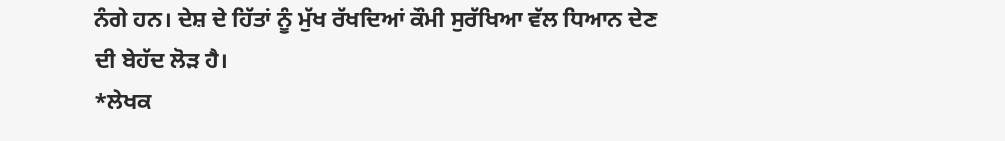ਨੰਗੇ ਹਨ। ਦੇਸ਼ ਦੇ ਹਿੱਤਾਂ ਨੂੰ ਮੁੱਖ ਰੱਖਦਿਆਂ ਕੌਮੀ ਸੁਰੱਖਿਆ ਵੱਲ ਧਿਆਨ ਦੇਣ ਦੀ ਬੇਹੱਦ ਲੋੜ ਹੈ।
*ਲੇਖਕ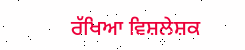ਰੱਖਿਆ ਵਿਸ਼ਲੇਸ਼ਕ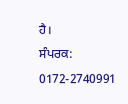ਹੈ।
ਸੰਪਰਕ: 0172-2740991